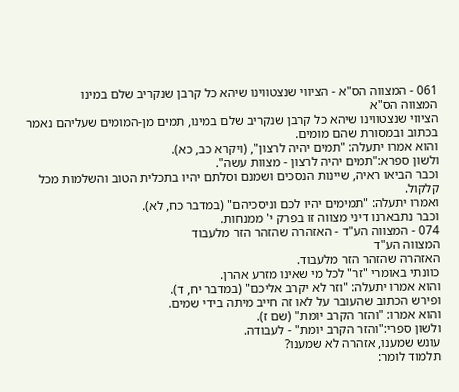061 - המצווה הס"א - הציווי שנצטווינו שיהא כל קרבן שנקריב שלם במינו
המצווה הס"א
הציווי שנצטווינו שיהא כל קרבן שנקריב שלם במינו, תמים מן-המומים שעליהם נאמר בכתוב ובמסורת שהם מומים.
והוא אמרו יתעלה: "תמים יהיה לרצון", (ויקרא כב, כא).
ולשון ספרא:"תמים יהיה לרצון - מצוות עשה".
וכבר הביאו ראיה, שיינות הנסכים ושמנם וסלתם יהיו בתכלית הטוב והשלמות מכל קלקול.
ואמרו יתעלה: "תמימים יהיו לכם וניסכיהם" (במדבר כח, לא).
וכבר נתבארנו דיני מצווה זו בפרק י' ממנחות.
074 - המצווה הע"ד - האזהרה שהזהר הזר מלעבוד
המצווה הע"ד
האזהרה שהזהר הזר מלעבוד.
כוונתי באומרי "זר" לכל מי שאינו מזרע אהרן.
והוא אמרו יתעלה: "וזר לא יקרב אליכם" (במדבר יח, ד).
ופירש הכתוב שהעובר על לאו זה חייב מיתה בידי שמים.
והוא אמרו: "והזר הקרב יומת" (שם ז).
ולשון ספרי:"והזר הקרב יומת" - לעבודה.
עונש שמענו, אזהרה לא שמענו?
תלמוד לומר: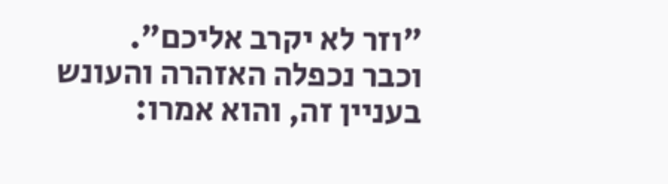"וזר לא יקרב אליכם".
וכבר נכפלה האזהרה והעונש בעניין זה, והוא אמרו: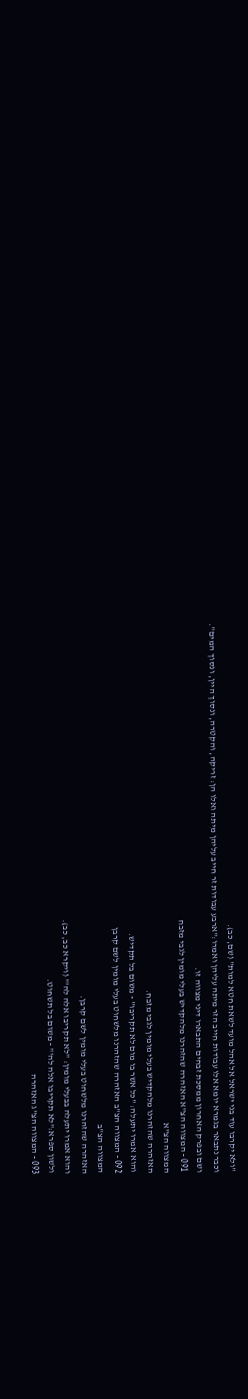"ולא יקרבו עוד בני ישראל אל אהל מועד לשאת חטא למות" (שם, כב).
וכבר נתבאר בגמרא יומא אלו עבודות חייב הזר מיתה עליהן ואמרו:"ארבע עבודות זר חייב עליהן מיתה ואלו הן: זריקה, והקטרה, ונסוך היין, ונסוך המים".
ושם ובפרק האחרון ממסכת זבחים התבארו דיני מצווה זו.
091 - המצווה הצ"א האזהרה שהזהרנו מלהקדיש בעלי מומין לגבי מזבח
המצווה הצ"א
האזהרה שהזהרנו מלהקדיש בעלי מומין לגבי מזבח.
והוא אמרו יתעלה: "כל אשר בו מום לא תקריבו" - משום בל תקדיש.
092 - המצווה הצ"ב האזהרה שהזהרנו מלשחוט בעלי מומין לשם קרבן
המצווה הצ"ב
האזהרה שהזהרנו מלשחוט בעלי מומין לשם קרבן.
והוא אמרו יתעלה בבעלי מומין: "לא תקריבו אלה לה'" (ויקרא כב, כב).
ולשון ספרא:"לא תקריבו אלה לה'" - משום בל תשחוט.
093 - המצווה הצ"ג האזהרה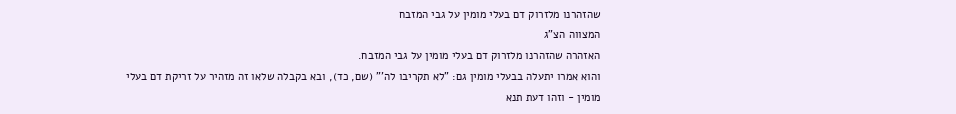שהזהרנו מלזרוק דם בעלי מומין על גבי המזבח
המצווה הצ"ג
האזהרה שהזהרנו מלזרוק דם בעלי מומין על גבי המזבח.
והוא אמרו יתעלה בבעלי מומין גם: "לא תקריבו לה'" (שם, כד), ובא בקבלה שלאו זה מזהיר על זריקת דם בעלי מומין - וזהו דעת תנא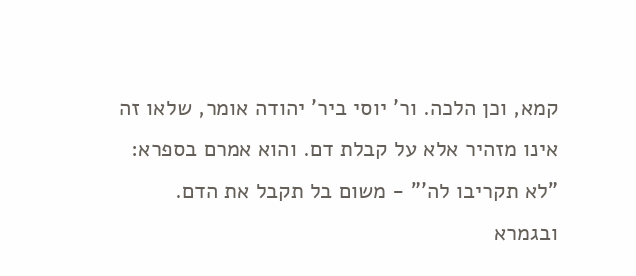קמא, וכן הלכה. ור' יוסי ביר' יהודה אומר, שלאו זה אינו מזהיר אלא על קבלת דם. והוא אמרם בספרא: "לא תקריבו לה'" - משום בל תקבל את הדם.
ובגמרא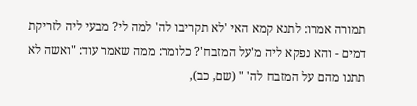תמורה אמרו: לתנא קמא האי 'לא תקריבו לה' למה לי? מבעי ליה לזריקת דמים - והא נפקא ליה מ'על המזבח'? כלומר: ממה שאמר עוד: "ואשה לא תתנו מהם על המזבח לה' " (שם, כב),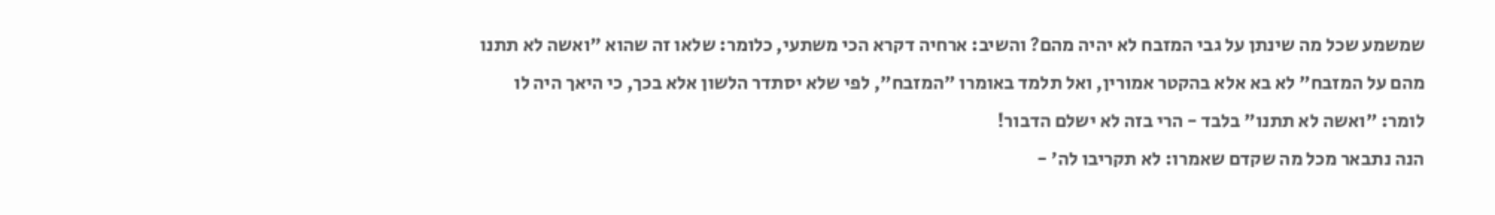שמשמע שכל מה שינתן על גבי המזבח לא יהיה מהם? והשיב: ארחיה דקרא הכי משתעי, כלומר: שלאו זה שהוא "ואשה לא תתנו מהם על המזבח" לא בא אלא בהקטר אמורין, ואל תלמד באומרו "המזבח", לפי שלא יסתדר הלשון אלא בכך, כי היאך היה לו לומר: "ואשה לא תתנו" בלבד - הרי בזה לא ישלם הדבור!
הנה נתבאר מכל מה שקדם שאמרו: לא תקריבו לה' -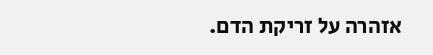אזהרה על זריקת הדם.